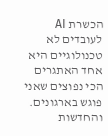הכשרת AI לעובדים לא טכנולוגיים היא אחד האתגרים הכי נפוצים שאני פוגש בארגונים. והחדשות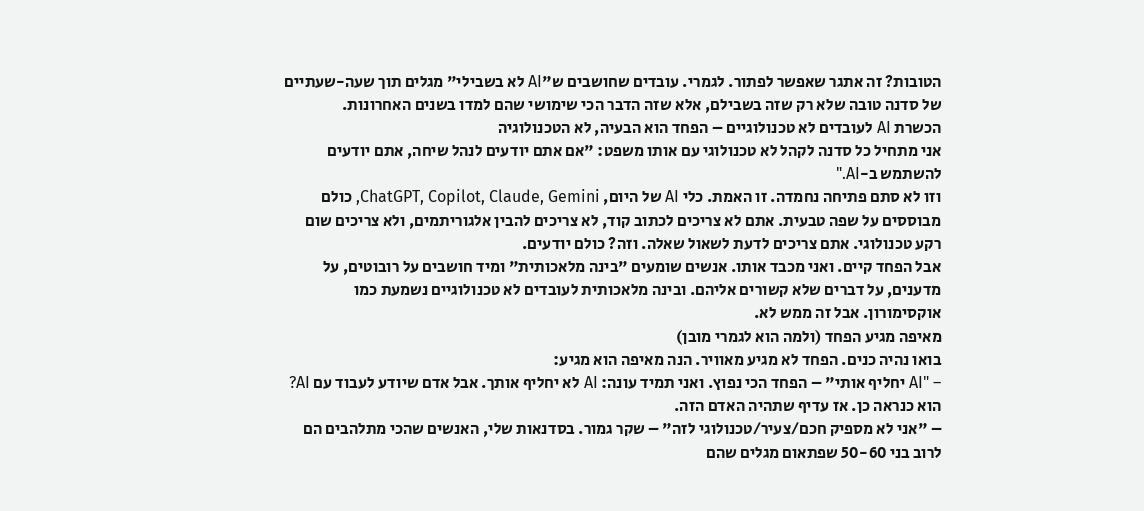הטובות? זה אתגר שאפשר לפתור. לגמרי. עובדים שחושבים ש"AI לא בשבילי" מגלים תוך שעה-שעתיים של סדנה טובה שלא רק שזה בשבילם, אלא שזה הדבר הכי שימושי שהם למדו בשנים האחרונות.
הכשרת AI לעובדים לא טכנולוגיים – הפחד הוא הבעיה, לא הטכנולוגיה
אני מתחיל כל סדנה לקהל לא טכנולוגי עם אותו משפט: "אם אתם יודעים לנהל שיחה, אתם יודעים להשתמש ב-AI."
וזו לא סתם פתיחה נחמדה. זו האמת. כלי AI של היום, ChatGPT, Copilot, Claude, Gemini, כולם מבוססים על שפה טבעית. אתם לא צריכים לכתוב קוד, לא צריכים להבין אלגוריתמים, ולא צריכים שום רקע טכנולוגי. אתם צריכים לדעת לשאול שאלה. וזה? כולם יודעים.
אבל הפחד קיים. ואני מכבד אותו. אנשים שומעים "בינה מלאכותית" ומיד חושבים על רובוטים, על מדענים, על דברים שלא קשורים אליהם. ובינה מלאכותית לעובדים לא טכנולוגיים נשמעת כמו אוקסימורון. אבל זה ממש לא.
מאיפה מגיע הפחד (ולמה הוא לגמרי מובן)
בואו נהיה כנים. הפחד לא מגיע מאוויר. הנה מאיפה הוא מגיע:
– "AI יחליף אותי" – הפחד הכי נפוץ. ואני תמיד עונה: AI לא יחליף אותך. אבל אדם שיודע לעבוד עם AI? הוא כנראה כן. אז עדיף שתהיה האדם הזה.
– "אני לא מספיק חכם/צעיר/טכנולוגי לזה" – שקר גמור. בסדנאות שלי, האנשים שהכי מתלהבים הם לרוב בני 50-60 שפתאום מגלים שהם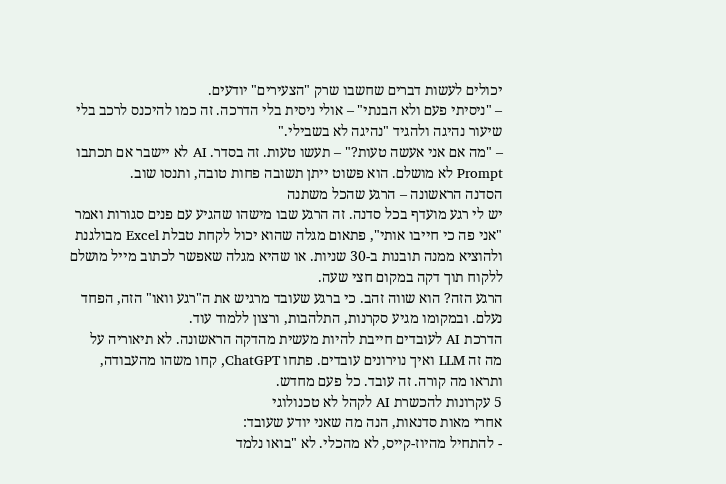יכולים לעשות דברים שחשבו שרק "הצעירים" יודעים.
– "ניסיתי פעם ולא הבנתי" – אולי ניסית בלי הדרכה. זה כמו להיכנס לרכב בלי שיעור נהיגה ולהגיד "נהיגה לא בשבילי."
– "מה אם אני אעשה טעות?" – תעשו טעות. זה בסדר. AI לא יישבר אם תכתבו Prompt לא מושלם. הוא פשוט ייתן תשובה פחות טובה, ותנסו שוב.
הסדנה הראשונה – הרגע שהכל משתנה
יש לי רגע מועדף בכל סדנה. זה הרגע שבו מישהו שהגיע עם פנים סגורות ואמר "אני פה כי חייבו אותי", פתאום מגלה שהוא יכול לקחת טבלת Excel מבולגנת ולהוציא ממנה תובנות ב-30 שניות. או שהיא מגלה שאפשר לכתוב מייל מושלם ללקוח תוך דקה במקום חצי שעה.
הרגע הזה? הוא שווה זהב. כי ברגע שעובד מרגיש את ה"רגע וואו" הזה, הפחד נעלם. ובמקומו מגיע סקרנות, התלהבות, ורצון ללמוד עוד.
הדרכת AI לעובדים חייבת להיות מעשית מהדקה הראשונה. לא תיאוריה על מה זה LLM ואיך נוירונים עובדים. פתחו ChatGPT, קחו משהו מהעבודה, ותראו מה קורה. זה עובד. כל פעם מחדש.
5 עקרונות להכשרת AI לקהל לא טכנולוגי
אחרי מאות סדנאות, הנה מה שאני יודע שעובד:
- להתחיל מהיוז-קייס, לא מהכלי. לא "בואו נלמד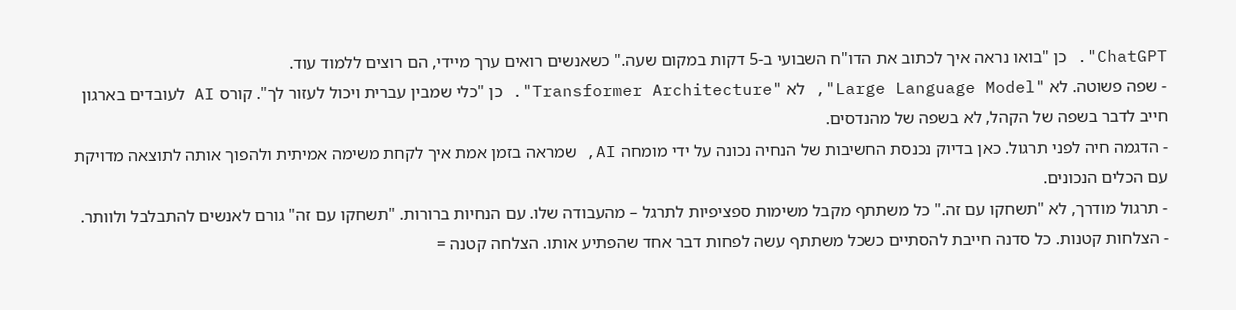ChatGPT". כן "בואו נראה איך לכתוב את הדו"ח השבועי ב-5 דקות במקום שעה." כשאנשים רואים ערך מיידי, הם רוצים ללמוד עוד.
- שפה פשוטה. לא "Large Language Model", לא "Transformer Architecture". כן "כלי שמבין עברית ויכול לעזור לך". קורס AI לעובדים בארגון חייב לדבר בשפה של הקהל, לא בשפה של מהנדסים.
- הדגמה חיה לפני תרגול. כאן בדיוק נכנסת החשיבות של הנחיה נכונה על ידי מומחה AI, שמראה בזמן אמת איך לקחת משימה אמיתית ולהפוך אותה לתוצאה מדויקת עם הכלים הנכונים.
- תרגול מודרך, לא "תשחקו עם זה." כל משתתף מקבל משימות ספציפיות לתרגל – מהעבודה שלו. עם הנחיות ברורות. "תשחקו עם זה" גורם לאנשים להתבלבל ולוותר.
- הצלחות קטנות. כל סדנה חייבת להסתיים כשכל משתתף עשה לפחות דבר אחד שהפתיע אותו. הצלחה קטנה =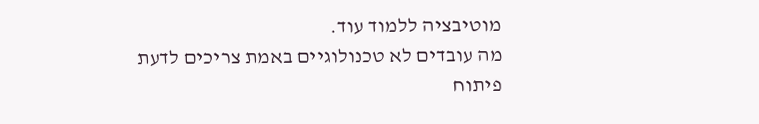מוטיבציה ללמוד עוד.
מה עובדים לא טכנולוגיים באמת צריכים לדעת
פיתוח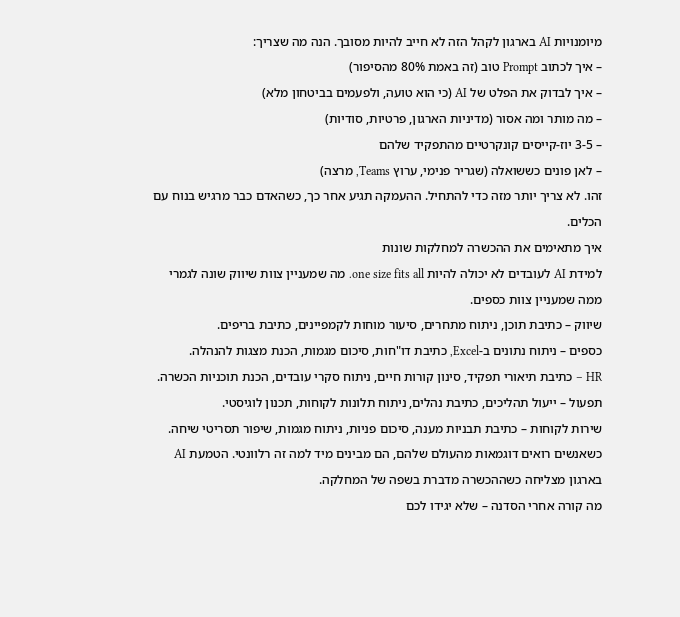מיומנויות AI בארגון לקהל הזה לא חייב להיות מסובך. הנה מה שצריך:
– איך לכתוב Prompt טוב (זה באמת 80% מהסיפור)
– איך לבדוק את הפלט של AI (כי הוא טועה, ולפעמים בביטחון מלא)
– מה מותר ומה אסור (מדיניות הארגון, פרטיות, סודיות)
– 3-5 יוז-קייסים קונקרטיים מהתפקיד שלהם
– לאן פונים כששואלה (שגריר פנימי, ערוץ Teams, מרצה)
זהו. לא צריך יותר מזה כדי להתחיל. ההעמקה תגיע אחר כך, כשהאדם כבר מרגיש בנוח עם הכלים.
איך מתאימים את ההכשרה למחלקות שונות
למידת AI לעובדים לא יכולה להיות one size fits all. מה שמעניין צוות שיווק שונה לגמרי ממה שמעניין צוות כספים.
שיווק – כתיבת תוכן, ניתוח מתחרים, סיעור מוחות לקמפיינים, כתיבת בריפים.
כספים – ניתוח נתונים ב-Excel, כתיבת דו"חות, סיכום מגמות, הכנת מצגות להנהלה.
HR – כתיבת תיאורי תפקיד, סינון קורות חיים, ניתוח סקרי עובדים, הכנת תוכניות הכשרה.
תפעול – ייעול תהליכים, כתיבת נהלים, ניתוח תלונות לקוחות, תכנון לוגיסטי.
שירות לקוחות – כתיבת תבניות מענה, סיכום פניות, ניתוח מגמות, שיפור תסריטי שיחה.
כשאנשים רואים דוגמאות מהעולם שלהם, הם מבינים מיד למה זה רלוונטי. הטמעת AI בארגון מצליחה כשההכשרה מדברת בשפה של המחלקה.
מה קורה אחרי הסדנה – שלא יגידו לכם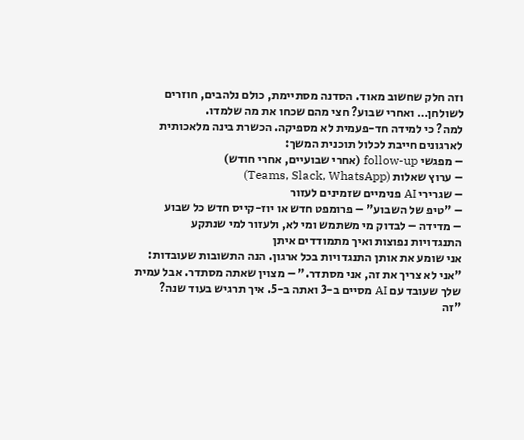וזה חלק שחשוב מאוד. הסדנה מסתיימת, כולם נלהבים, חוזרים לשולחן… ואחרי שבוע? חצי מהם שכחו את מה שלמדו.
למה? כי למידה חד-פעמית לא מספיקה. הכשרת בינה מלאכותית לארגונים חייבת לכלול תוכנית המשך:
– מפגשי follow-up (אחרי שבועיים, אחרי חודש)
– ערוץ שאלות (Teams, Slack, WhatsApp)
– שגרירי AI פנימיים שזמינים לעזור
– "טיפ של השבוע" – פרומפט חדש או יוז-קייס חדש כל שבוע
– מדידה – לבדוק מי משתמש ומי לא, ולעזור למי שנתקע
התנגדויות נפוצות ואיך מתמודדים איתן
אני שומע את אותן התנגדויות בכל ארגון. הנה התשובות שעובדות:
"אני לא צריך את זה, אני מסתדר." – מצוין שאתה מסתדר. אבל עמית שלך שעובד עם AI מסיים ב-3 ואתה ב-5. איך תרגיש בעוד שנה?
"זה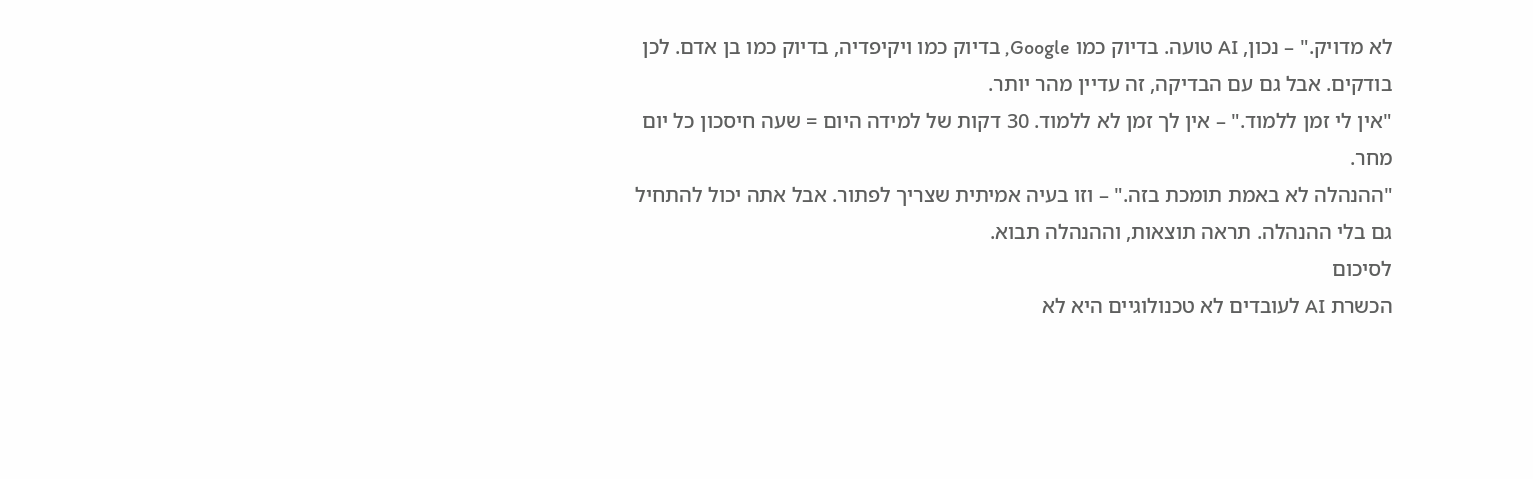לא מדויק." – נכון, AI טועה. בדיוק כמו Google, בדיוק כמו ויקיפדיה, בדיוק כמו בן אדם. לכן בודקים. אבל גם עם הבדיקה, זה עדיין מהר יותר.
"אין לי זמן ללמוד." – אין לך זמן לא ללמוד. 30 דקות של למידה היום = שעה חיסכון כל יום מחר.
"ההנהלה לא באמת תומכת בזה." – וזו בעיה אמיתית שצריך לפתור. אבל אתה יכול להתחיל גם בלי ההנהלה. תראה תוצאות, וההנהלה תבוא.
לסיכום
הכשרת AI לעובדים לא טכנולוגיים היא לא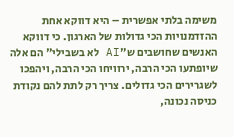משימה בלתי אפשרית – היא דווקא אחת ההזדמנויות הכי גדולות של הארגון. כי דווקא האנשים שחושבים ש"AI לא בשבילי" הם אלה שיופתעו הכי הרבה, ירוויחו הכי הרבה, ויהפכו לשגרירים הכי גדולים. צריך רק לתת להם נקודת כניסה נכונה,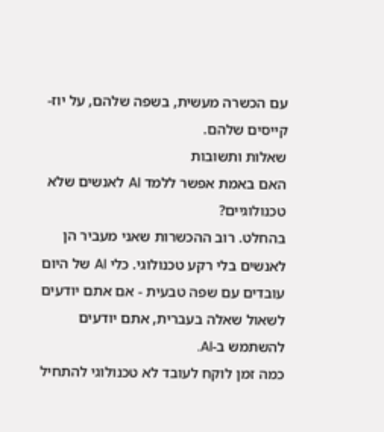עם הכשרה מעשית, בשפה שלהם, על יוז-קייסים שלהם.
שאלות ותשובות
האם באמת אפשר ללמד AI לאנשים שלא טכנולוגיים?
בהחלט. רוב ההכשרות שאני מעביר הן לאנשים בלי רקע טכנולוגי. כלי AI של היום עובדים עם שפה טבעית - אם אתם יודעים לשאול שאלה בעברית, אתם יודעים להשתמש ב-AI.
כמה זמן לוקח לעובד לא טכנולוגי להתחיל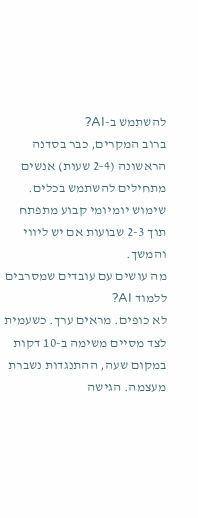להשתמש ב-AI?
ברוב המקרים, כבר בסדנה הראשונה (2-4 שעות) אנשים מתחילים להשתמש בכלים. שימוש יומיומי קבוע מתפתח תוך 2-3 שבועות אם יש ליווי והמשך.
מה עושים עם עובדים שמסרבים ללמוד AI?
לא כופים. מראים ערך. כשעמית לצד מסיים משימה ב-10 דקות במקום שעה, ההתנגדות נשברת מעצמה. הגישה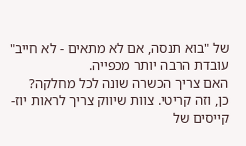של "בוא תנסה, אם לא מתאים - לא חייב" עובדת הרבה יותר מכפייה.
האם צריך הכשרה שונה לכל מחלקה?
כן, וזה קריטי. צוות שיווק צריך לראות יוז-קייסים של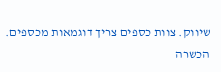שיווק. צוות כספים צריך דוגמאות מכספים. הכשרה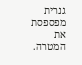גנרית מפספסת את המטרה.